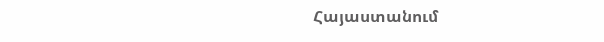Հայաստանում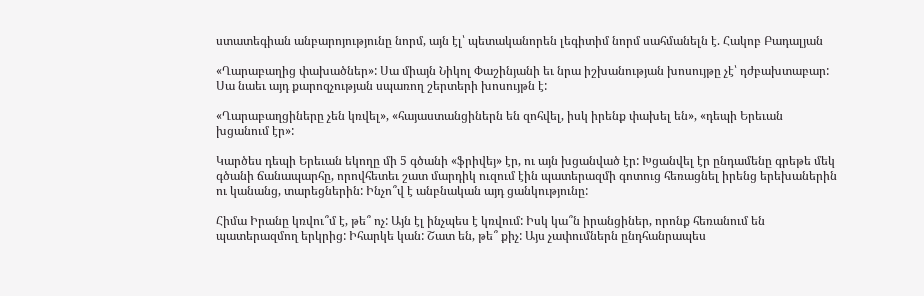ստատեգիան անբարոյությունը նորմ, այն էլ՝ պետականորեն լեգիտիմ նորմ սահմանելն է. Հակոբ Բադալյան

«Ղարաբաղից փախածներ»: Սա միայն Նիկոլ Փաշինյանի եւ նրա իշխանության խոսույթը չէ՝ դժբախտաբար: Սա նաեւ այդ քարոզչության սպառող շերտերի խոսույթն է:

«Ղարաբաղցիները չեն կռվել», «հայաստանցիներն են զոհվել, իսկ իրենք փախել են», «դեպի Երեւան խցանում էր»:

Կարծես դեպի Երեւան եկողը մի 5 գծանի «ֆրիվեյ» էր, ու այն խցանված էր: Խցանվել էր ընդամենը գրեթե մեկ գծանի ճանապարհը, որովհետեւ շատ մարդիկ ուզում էին պատերազմի գոտուց հեռացնել իրենց երեխաներին ու կանանց, տարեցներին: Ինչո՞վ է անբնական այդ ցանկությունը:

Հիմա Իրանը կռվու՞մ է, թե՞ ոչ: Այն էլ ինչպես է կռվում: Իսկ կա՞ն իրանցիներ, որոնք հեռանում են պատերազմող երկրից: Իհարկե կան: Շատ են, թե՞ քիչ: Այս չափումներն ընդհանրապես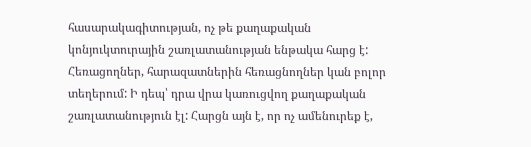հասարակագիտության, ոչ թե քաղաքական կոնյուկտուրային շառլատանության ենթակա հարց է: Հեռացողներ, հարազատներին հեռացնողներ կան բոլոր տեղերում: Ի դեպ՝ դրա վրա կառուցվող քաղաքական շառլատանություն էլ: Հարցն այն է, որ ոչ ամենուրեք է,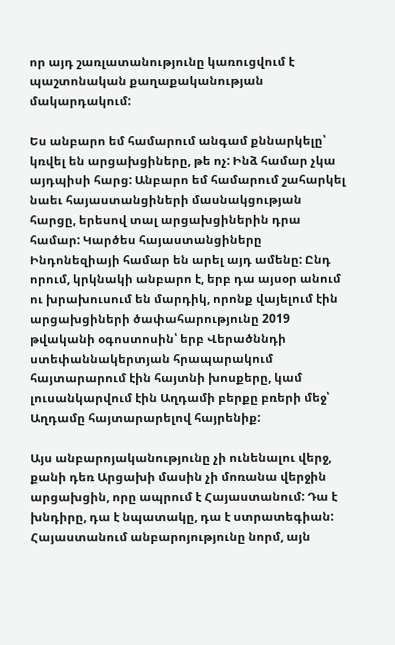որ այդ շառլատանությունը կառուցվում է պաշտոնական քաղաքականության մակարդակում:

Ես անբարո եմ համարում անգամ քննարկելը՝ կռվել են արցախցիները, թե ոչ: Ինձ համար չկա այդպիսի հարց: Անբարո եմ համարում շահարկել նաեւ հայաստանցիների մասնակցության հարցը, երեսով տալ արցախցիներին դրա համար: Կարծես հայաստանցիները Ինդոնեզիայի համար են արել այդ ամենը: Ընդ որում, կրկնակի անբարո է, երբ դա այսօր անում ու խրախուսում են մարդիկ, որոնք վայելում էին արցախցիների ծափահարությունը 2019 թվականի օգոստոսին՝ երբ Վերածննդի ստեփաննակերտյան հրապարակում հայտարարում էին հայտնի խոսքերը, կամ լուսանկարվում էին Աղդամի բերքը բռերի մեջ՝ Աղդամը հայտարարելով հայրենիք:

Այս անբարոյականությունը չի ունենալու վերջ, քանի դեռ Արցախի մասին չի մոռանա վերջին արցախցին, որը ապրում է Հայաստանում: Դա է խնդիրը, դա է նպատակը, դա է ստրատեգիան: Հայաստանում անբարոյությունը նորմ, այն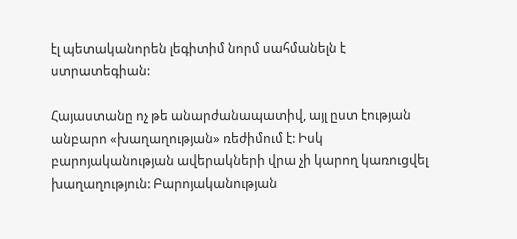էլ պետականորեն լեգիտիմ նորմ սահմանելն է ստրատեգիան:

Հայաստանը ոչ թե անարժանապատիվ, այլ ըստ էության անբարո «խաղաղության» ռեժիմում է: Իսկ բարոյականության ավերակների վրա չի կարող կառուցվել խաղաղություն: Բարոյականության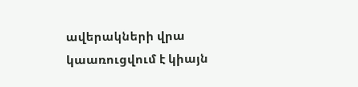ավերակների վրա կաառուցվում է կիայն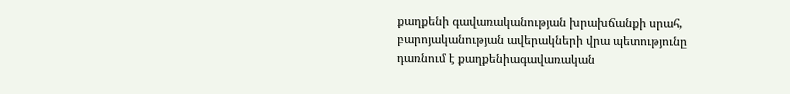քաղքենի գավառականության խրախճանքի սրահ, բարոյականության ավերակների վրա պետությունը դառնում է քաղքենիագավառական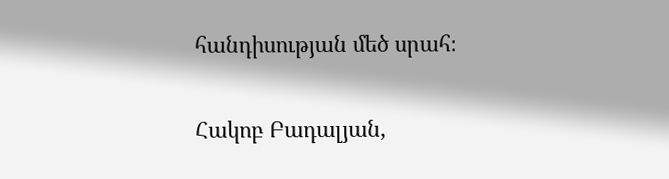հանդիսության մեծ սրահ։

Հակոբ Բադալյան,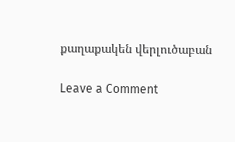քաղաքակեն վերլուծաբան

Leave a Comment